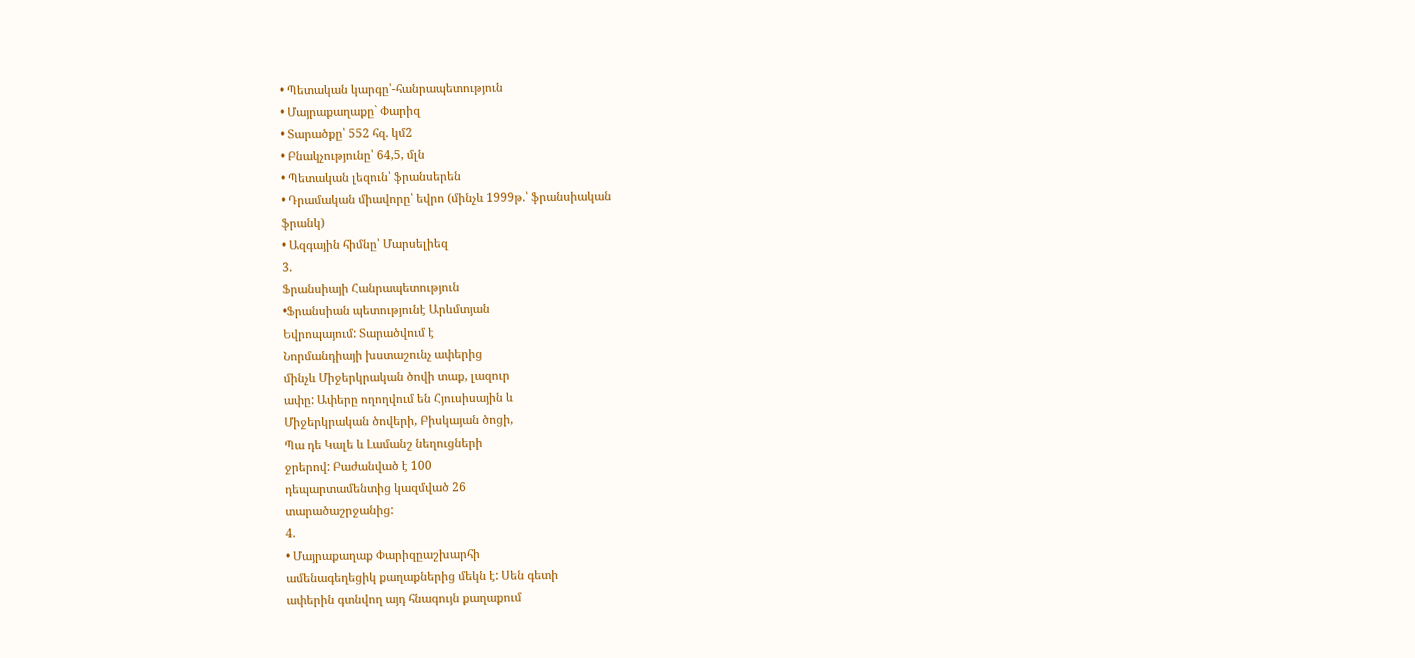• Պետական կարգը՝-հանրապետություն
• Մայրաքաղաքը` Փարիզ
• Տարածքը՝ 552 հզ. կմ2
• Բնակչությունը՝ 64,5, մլն
• Պետական լեզուն՝ ֆրանսերեն
• Դրամական միավորը՝ եվրո (մինչև 1999թ.՝ ֆրանսիական
ֆրանկ)
• Ազգային հիմնը՝ Մարսելիեզ
3.
Ֆրանսիայի Հանրապետություն
•Ֆրանսիան պետությունէ Արևմտյան
Եվրոպայում: Տարածվում է
Նորմանդիայի խստաշունչ ափերից
մինչև Միջերկրական ծովի տաք, լազուր
ափը: Ափերը ողողվում են Հյուսիսային և
Միջերկրական ծովերի, Բիսկայան ծոցի,
Պա դե Կալե և Լամանշ նեղուցների
ջրերով: Բաժանված է 100
դեպարտամենտից կազմված 26
տարածաշրջանից:
4.
• Մայրաքաղաք Փարիզըաշխարհի
ամենագեղեցիկ քաղաքներից մեկն է: Սեն գետի
ափերին գտնվող այդ հնագույն քաղաքում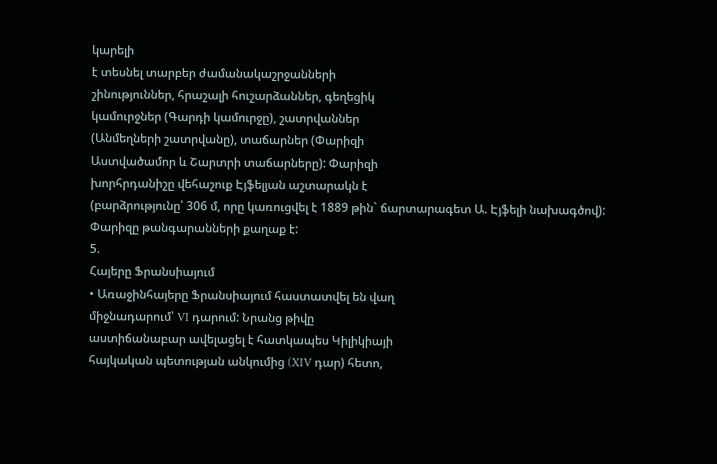կարելի
է տեսնել տարբեր ժամանակաշրջանների
շինություններ, հրաշալի հուշարձաններ, գեղեցիկ
կամուրջներ (Գարդի կամուրջը), շատրվաններ
(Անմեղների շատրվանը), տաճարներ (Փարիզի
Աստվածամոր և Շարտրի տաճարները): Փարիզի
խորհրդանիշը վեհաշուք Էյֆելյան աշտարակն է
(բարձրությունը՝ 306 մ, որը կառուցվել է 1889 թին` ճարտարագետ Ա. Էյֆելի նախագծով):
Փարիզը թանգարանների քաղաք է:
5.
Հայերը Ֆրանսիայում
• Առաջինհայերը Ֆրանսիայում հաստատվել են վաղ
միջնադարում՝ VI դարում: Նրանց թիվը
աստիճանաբար ավելացել է հատկապես Կիլիկիայի
հայկական պետության անկումից (XIV դար) հետո,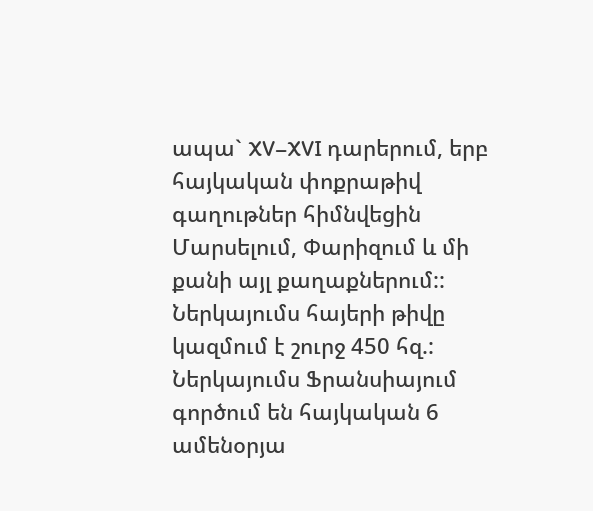ապա` XV–XVI դարերում, երբ հայկական փոքրաթիվ
գաղութներ հիմնվեցին Մարսելում, Փարիզում և մի
քանի այլ քաղաքներում:: Ներկայումս հայերի թիվը
կազմում է շուրջ 450 հզ.: Ներկայումս Ֆրանսիայում
գործում են հայկական 6 ամենօրյա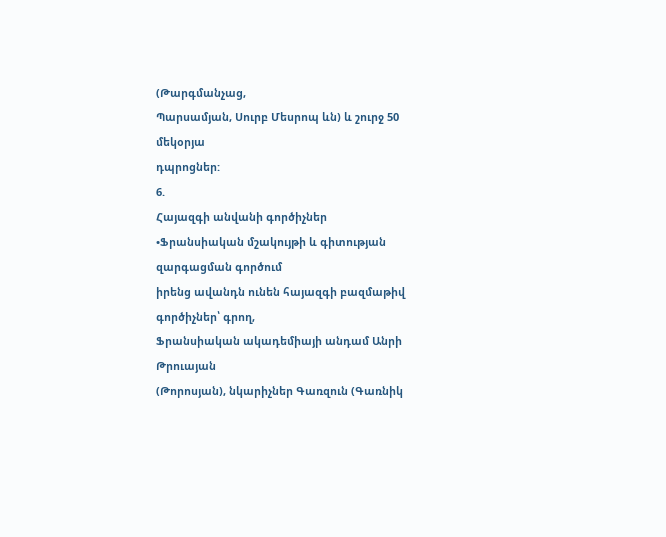(Թարգմանչաց,
Պարսամյան, Սուրբ Մեսրոպ ևն) և շուրջ 50 մեկօրյա
դպրոցներ:
6.
Հայազգի անվանի գործիչներ
•Ֆրանսիական մշակույթի և գիտության զարգացման գործում
իրենց ավանդն ունեն հայազգի բազմաթիվ գործիչներ՝ գրող,
Ֆրանսիական ակադեմիայի անդամ Անրի Թրուայան
(Թորոսյան), նկարիչներ Գառզուն (Գառնիկ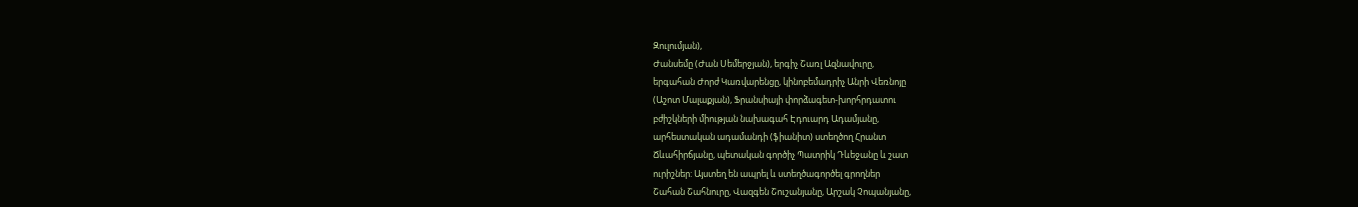Զուլումյան),
Ժանսեմը (Ժան Սեմերջյան), երգիչ Շառլ Ազնավուրը,
երգահան Ժորժ Կառվարենցը, կինոբեմադրիչ Անրի Վեռնոյը
(Աշոտ Մալաքյան), Ֆրանսիայի փորձագետ-խորհրդատու
բժիշկների միության նախագահ Էդուարդ Ադամյանը,
արհեստական ադամանդի (ֆիանիտ) ստեղծող Հրանտ
Ճևահիրճյանը, պետական գործիչ Պատրիկ Դևեջանը և շատ
ուրիշներ: Այստեղ են ապրել և ստեղծագործել գրողներ
Շահան Շահնուրը, Վազգեն Շուշանյանը, Արշակ Չոպանյանը,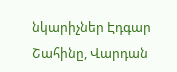նկարիչներ Էդգար Շահինը, Վարդան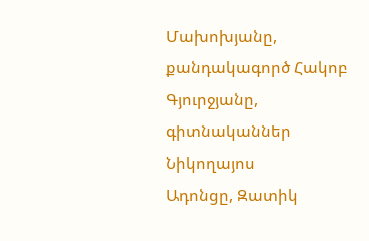Մախոխյանը,
քանդակագործ Հակոբ Գյուրջյանը, գիտնականներ Նիկողայոս
Ադոնցը, Զատիկ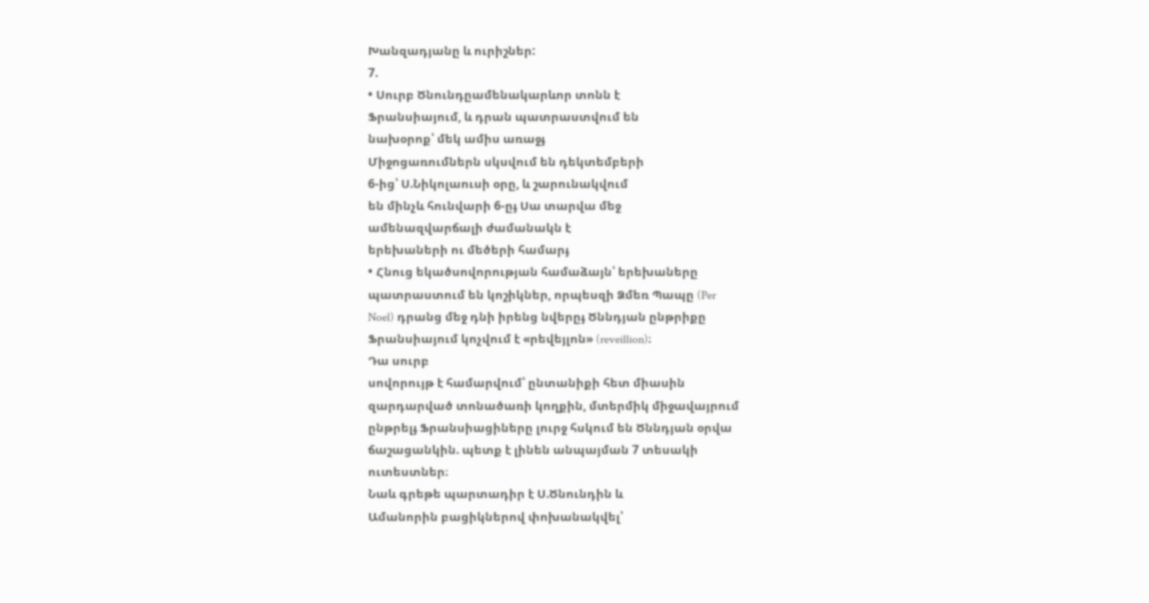Խանզադյանը և ուրիշներ:
7.
• Սուրբ Ծնունդըամենակարևոր տոնն է
Ֆրանսիայում, և դրան պատրաստվում են
նախօրոք՝ մեկ ամիս առաջֈ
Միջոցառումներն սկսվում են դեկտեմբերի
6-ից՝ Ս.Նիկոլաուսի օրը, և շարունակվում
են մինչև հունվարի 6-ըֈ Սա տարվա մեջ
ամենազվարճալի ժամանակն է
երեխաների ու մեծերի համարֈ
• Հնուց եկածսովորության համաձայն՝ երեխաները
պատրաստում են կոշիկներ, որպեսզի Ձմեռ Պապը (Per
Noel) դրանց մեջ դնի իրենց նվերըֈ Ծննդյան ընթրիքը
Ֆրանսիայում կոչվում է «րեվեյլոն» (reveillion)։
Դա սուրբ
սովորույթ է համարվում՝ ընտանիքի հետ միասին
զարդարված տոնածառի կողքին, մտերմիկ միջավայրում
ընթրելֈ Ֆրանսիացիները լուրջ հսկում են Ծննդյան օրվա
ճաշացանկին. պետք է լինեն անպայման 7 տեսակի
ուտեստներ։
Նաև գրեթե պարտադիր է Ս.Ծնունդին և
Ամանորին բացիկներով փոխանակվել՝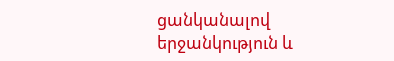ցանկանալով
երջանկություն և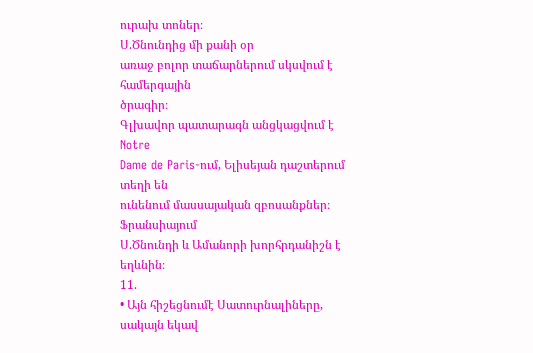ուրախ տոներ։
Ս.Ծնունդից մի քանի օր
առաջ բոլոր տաճարներում սկսվում է համերգային
ծրագիր։
Գլխավոր պատարագն անցկացվում է Notre
Dame de Paris-ում, Ելիսեյան դաշտերում տեղի են
ունենում մասսայական զբոսանքներ։
Ֆրանսիայում
Ս.Ծնունդի և Ամանորի խորհրդանիշն է եղևնին։
11.
• Այն հիշեցնումէ Սատուրնալիները, սակայն եկավ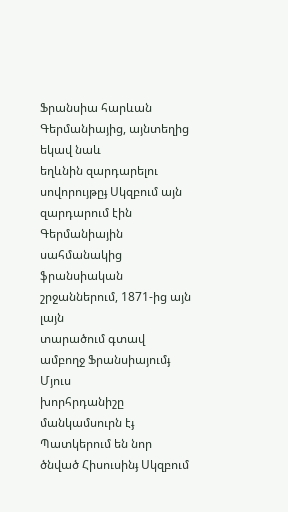Ֆրանսիա հարևան Գերմանիայից, այնտեղից եկավ նաև
եղևնին զարդարելու սովորույթըֈ Սկզբում այն
զարդարում էին Գերմանիային սահմանակից
ֆրանսիական շրջաններում, 1871-ից այն լայն
տարածում գտավ ամբողջ Ֆրանսիայումֈ Մյուս
խորհրդանիշը մանկամսուրն էֈ Պատկերում են նոր
ծնված Հիսուսինֈ Սկզբում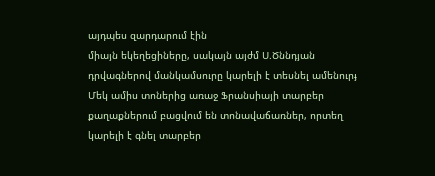այդպես զարդարում էին
միայն եկեղեցիները, սակայն այժմ Ս.Ծննդյան
դրվագներով մանկամսուրը կարելի է տեսնել ամենուրֈ
Մեկ ամիս տոներից առաջ Ֆրանսիայի տարբեր
քաղաքներում բացվում են տոնավաճառներ, որտեղ
կարելի է գնել տարբեր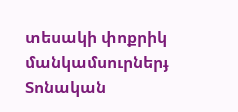տեսակի փոքրիկ
մանկամսուրներֈ Տոնական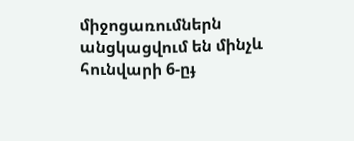միջոցառումներն
անցկացվում են մինչև հունվարի 6-ըֈ